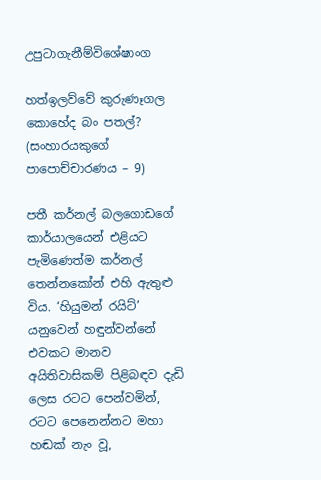උපුටාගැනීම්විශේෂාංග

හත්ඉලව්වේ කුරුණෑගල කොහේද බං පතල්? (සංහාරයකුගේ පාපොච්චාරණය – 9)

පතී කර්නල් බලගොඩගේ කාර්යාලයෙන් එළියට පැමිණෙත්ම කර්නල් තෙන්නකෝන් එහි ඇතුළු විය. ‘හියුමන් රයිට්’ යනුවෙන් හඳුන්වන්නේ එවකට මානව අයිතිවාසිකම් පිළිබඳව දැඩි ලෙස රටට පෙන්වමින්, රටට පෙනෙන්නට මහා හඬක් නැං වූ,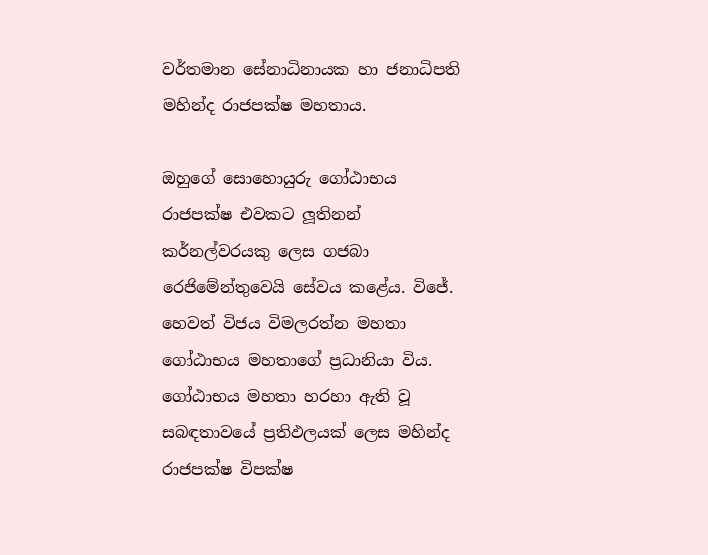වර්තමාන සේනාධිනායක හා ජනාධිපති මහින්ද රාජපක්ෂ මහතාය.

ඔහුගේ සොහොයුරු ගෝඨාභය රාජපක්ෂ එවකට ලූතිනන් කර්නල්වරයකු ලෙස ගජබා රෙජිමේන්තුවෙයි සේවය කළේය. විජේ. හෙවත් විජය විමලරත්න මහතා ගෝඨාභය මහතාගේ ප්‍රධානියා විය. ගෝඨාභය මහතා හරහා ඇති වූ සබඳතාවයේ ප්‍රතිඵලයක් ලෙස මහින්ද රාජපක්ෂ විපක්ෂ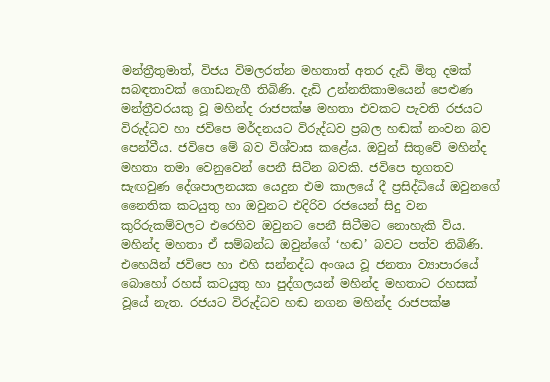මන්ත්‍රීතුමාත්, විජය විමලරත්න මහතාත් අතර දැඩි මිතු දමක් සබඳතාවක් ගොඩනැගී තිබිණි. දැඩි උන්නතිකාමයෙන් පෙළුණ මන්ත්‍රීවරයකු වූ මහින්ද රාජපක්ෂ මහතා එවකට පැවති රජයට විරුද්ධව හා ජවිපෙ මර්දනයට විරුද්ධව ප්‍රබල හඬක් නංවන බව පෙන්වීය. ජවිපෙ මේ බව විශ්වාස කළේය. ඔවුන් සිතුවේ මහින්ද මහතා තමා වෙනුවෙන් පෙනී සිටින බවකි. ජවිපෙ භූගතව සැඟවුණ දේශපාලනයක යෙදුන එම කාලයේ දී ප්‍රසිද්ධියේ ඔවුනගේ නෛතික කටයුතු හා ඔවුනට එදිරිව රජයෙන් සිදු වන කුරිරුකම්වලට එරෙහිව ඔවුනට පෙනී සිටීමට නොහැකි විය. මහින්ද මහතා ඒ සම්බන්ධ ඔවුන්ගේ ‘හඬ’ බවට පත්ව තිබිණි. එහෙයින් ජවිපෙ හා එහි සන්නද්ධ අංශය වූ ජනතා ව්‍යාපාරයේ බොහෝ රහස් කටයුතු හා පුද්ගලයන් මහින්ද මහතාට රහසක් වූයේ නැත. රජයට විරුද්ධව හඬ නගන මහින්ද රාජපක්ෂ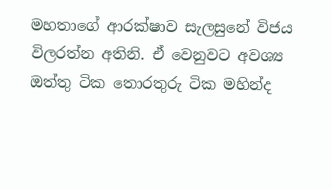මහතාගේ ආරක්ෂාව සැලසුනේ විජය විලරත්න අතිනි. ඒ වෙනුවට අවශ්‍ය ඔත්තු ටික තොරතුරු ටික මහින්ද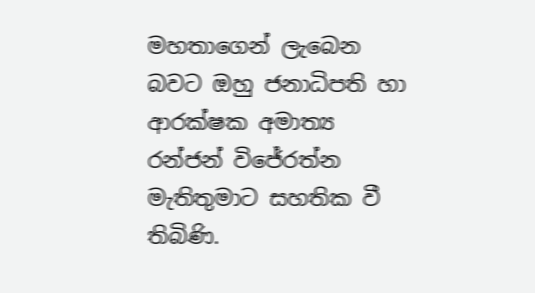මහතාගෙන් ලැබෙන බවට ඔහු ජනාධිපති හා ආරක්ෂක අමාත්‍ය රන්ජන් විජේරත්න මැතිතුමාට සහතික වී තිබිණි.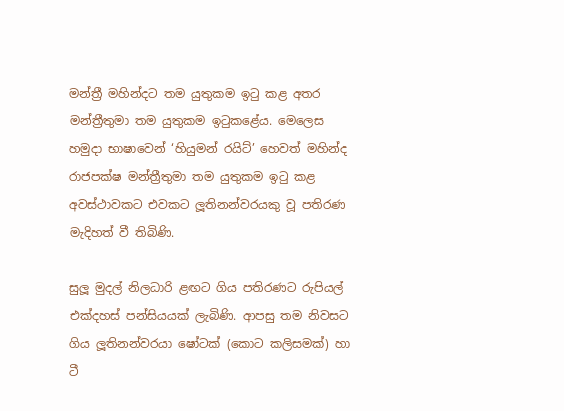මන්ත්‍රී මහින්දට තම යුතුකම ඉටු කළ අතර මන්ත්‍රීතුමා තම යුතුකම ඉටුකළේය. මෙලෙස හමුදා භාෂාවෙන් ‘හියුමන් රයිට්’ හෙවත් මහින්ද රාජපක්ෂ මන්ත්‍රීතුමා තම යුතුකම ඉටු කළ අවස්ථාවකට එවකට ලූතිනන්වරයකු වූ පතිරණ මැදිහත් වී තිබිණි.

සුලූ මුදල් නිලධාරි ළඟට ගිය පතිරණට රුපියල් එක්දහස් පන්සියයක් ලැබිණි. ආපසු තම නිවසට ගිය ලූතිනන්වරයා ෂෝටක් (කොට කලිසමක්) හා ටී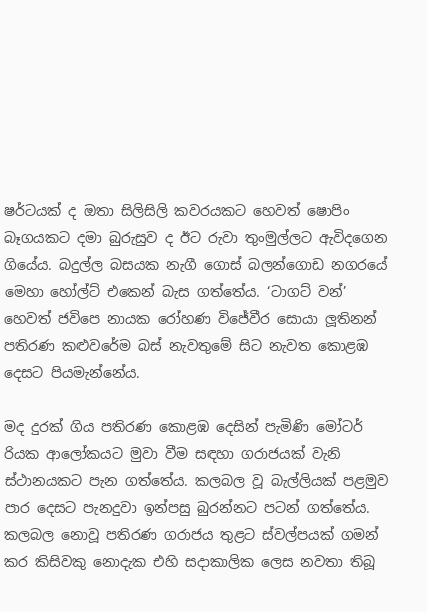ෂර්ටයක් ද ඔතා සිලිසිලි කවරයකට හෙවත් ෂොපිං බෑගයකට දමා බුරුසුව ද ඊට රුවා තුංමුල්ලට ඇවිදගෙන ගියේය. බදුල්ල බසයක නැගී ගොස් බලන්ගොඩ නගරයේ මෙහා හෝල්ට් එකෙන් බැස ගත්තේය. ‘ටාගට් වන්’ හෙවත් ජවිපෙ නායක රෝහණ විජේවීර සොයා ලූතිනන් පතිරණ කළුවරේම බස් නැවතුමේ සිට නැවත කොළඹ දෙසට පියමැන්නේය.

මද දුරක් ගිය පතිරණ කොළඹ දෙසින් පැමිණි මෝටර් රියක ආලෝකයට මුවා වීම සඳහා ගරාජයක් වැනි ස්ථානයකට පැන ගත්තේය. කලබල වූ බැල්ලියක් පළමුව පාර දෙසට පැනදුවා ඉන්පසු බුරන්නට පටන් ගත්තේය. කලබල නොවූ පතිරණ ගරාජය තුළට ස්වල්පයක් ගමන් කර කිසිවකු නොදැක එහි සදාකාලික ලෙස නවතා තිබූ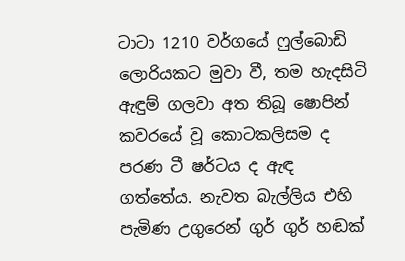ටාටා 1210 වර්ගයේ ෆුල්බොඩි ලොරියකට මුවා වී, තම හැදසිටි ඇඳුම් ගලවා අත තිබූ ෂොපින් කවරයේ වූ කොටකලිසම ද පරණ ටී ෂර්ටය ද ඇඳ ගත්තේය. නැවත බැල්ලිය එහි පැමිණ උගුරෙන් ගුර් ගුර් හඬක්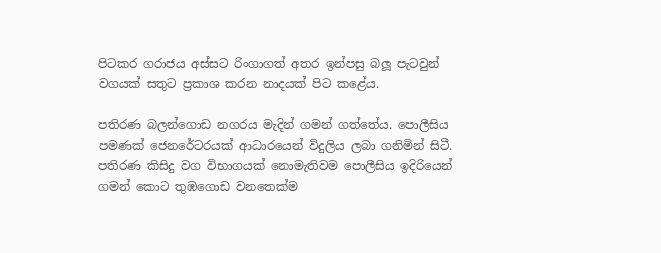පිටකර ගරාජය අස්සට රිංගාගත් අතර ඉන්පසු බලූ පැටවුන් වගයක් සතුට ප්‍රකාශ කරන නාදයක් පිට කළේය.

පතිරණ බලන්ගොඩ නගරය මැදින් ගමන් ගත්තේය. පොලීසිය පමණක් ජෙනරේටරයක් ආධාරයෙන් විදුලිය ලබා ගනිමින් සිටී. පතිරණ කිසිදු වග විභාගයක් නොමැතිවම පොලීසිය ඉදිරියෙන් ගමන් කොට තුඹගොඩ වනතෙක්ම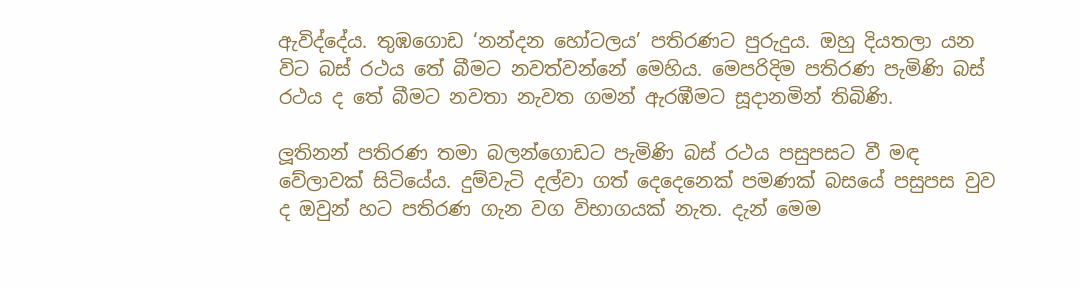ඇවිද්දේය. තුඹගොඩ ‘නන්දන හෝටලය’ පතිරණට පුරුදුය. ඔහු දියතලා යන විට බස් රථය තේ බීමට නවත්වන්නේ මෙහිය. මෙපරිදිම පතිරණ පැමිණි බස් රථය ද තේ බීමට නවතා නැවත ගමන් ඇරඹීමට සූදානමින් තිබිණි.

ලූතිනන් පතිරණ තමා බලන්ගොඩට පැමිණි බස් රථය පසුපසට වී මඳ වේලාවක් සිටියේය. දුම්වැටි දල්වා ගත් දෙදෙනෙක් පමණක් බසයේ පසුපස වුව ද ඔවුන් හට පතිරණ ගැන වග විභාගයක් නැත. දැන් මෙම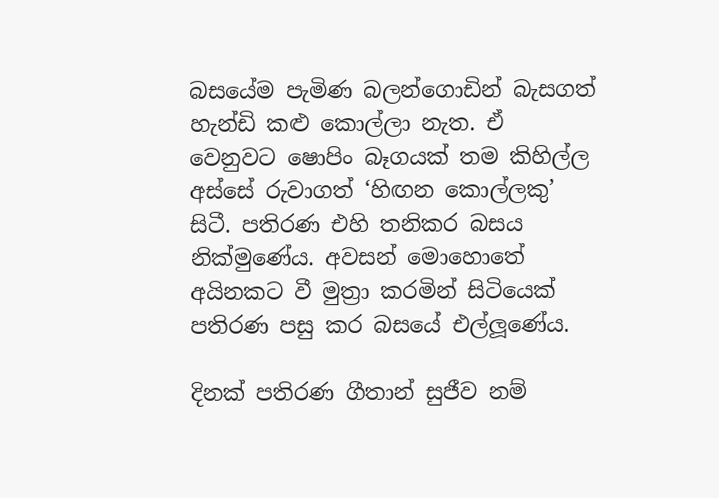බසයේම පැමිණ බලන්ගොඩින් බැසගත් හැන්ඩි කළු කොල්ලා නැත. ඒ වෙනුවට ෂොපිං බෑගයක් තම කිහිල්ල අස්සේ රුවාගත් ‘හිඟන කොල්ලකු’ සිටී. පතිරණ එහි තනිකර බසය නික්මුණේය. අවසන් මොහොතේ අයිනකට වී මුත්‍රා කරමින් සිටියෙක් පතිරණ පසු කර බසයේ එල්ලූණේය.

දිනක් පතිරණ ගීතාන් සුජීව නම්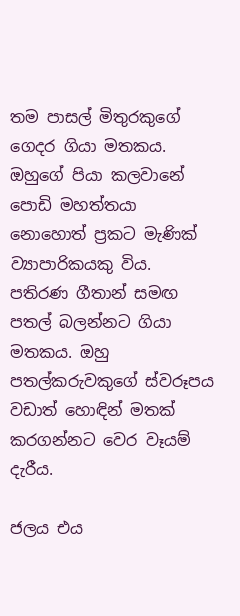තම පාසල් මිතුරකුගේ ගෙදර ගියා මතකය. ඔහුගේ පියා කලවානේ පොඩි මහත්තයා නොහොත් ප්‍රකට මැණික් ව්‍යාපාරිකයකු විය. පතිරණ ගීතාන් සමඟ පතල් බලන්නට ගියා මතකය. ඔහු පතල්කරුවකුගේ ස්වරූපය වඩාත් හොඳින් මතක් කරගන්නට වෙර වෑයම් දැරීය.

ජලය එය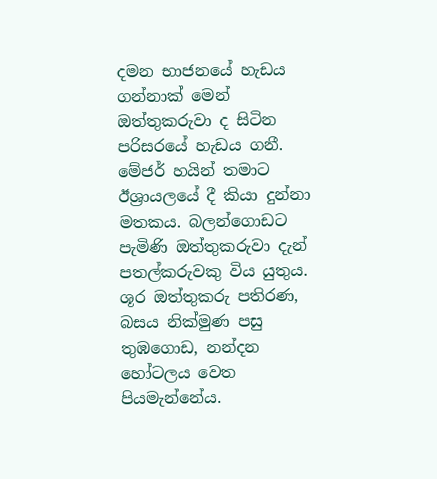දමන භාජනයේ හැඩය ගන්නාක් මෙන් ඔත්තුකරුවා ද සිටින පරිසරයේ හැඩය ගනී. මේජර් හයින් තමාට ඊශ්‍රායලයේ දී කියා දුන්නා මතකය. බලන්ගොඩට පැමිණි ඔත්තුකරුවා දැන් පතල්කරුවකු විය යුතුය. ශූර ඔත්තුකරු පතිරණ, බසය නික්මුණ පසු තුඹගොඩ, නන්දන හෝටලය වෙත පියමැන්නේය.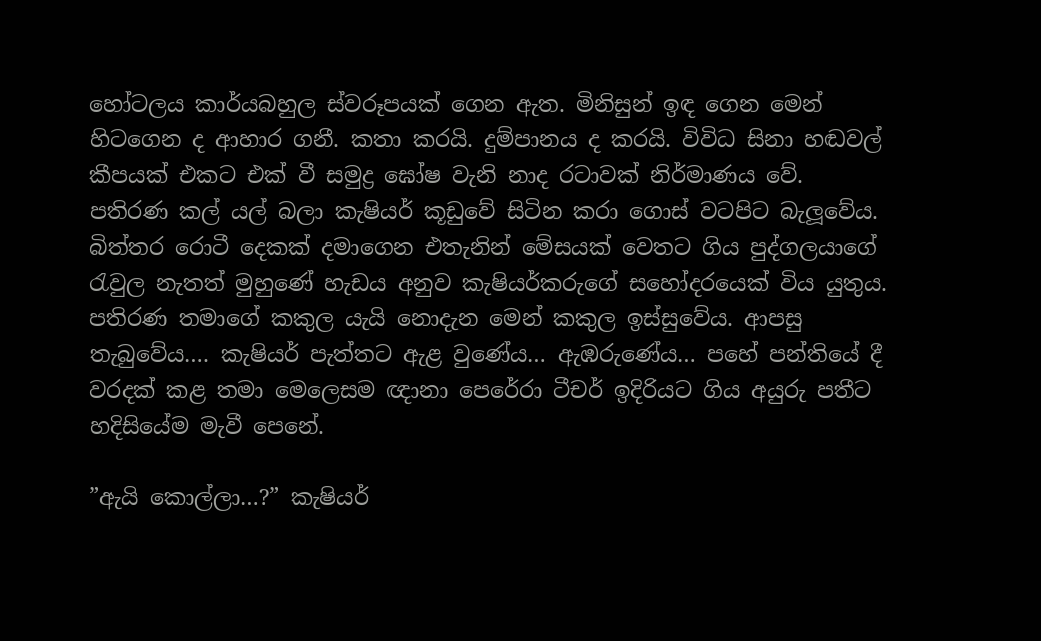හෝටලය කාර්යබහුල ස්වරූපයක් ගෙන ඇත. මිනිසුන් ඉඳ ගෙන මෙන් හිටගෙන ද ආහාර ගනී. කතා කරයි. දුම්පානය ද කරයි. විවිධ සිනා හඬවල් කීපයක් එකට එක් වී සමුද්‍ර ඝෝෂ වැනි නාද රටාවක් නිර්මාණය වේ. පතිරණ කල් යල් බලා කැෂියර් කූඩුවේ සිටින කරා ගොස් වටපිට බැලූවේය. බිත්තර රොටී දෙකක් දමාගෙන එතැනින් මේසයක් වෙතට ගිය පුද්ගලයාගේ රැවුල නැතත් මුහුණේ හැඩය අනුව කැෂියර්කරුගේ සහෝදරයෙක් විය යුතුය. පතිරණ තමාගේ කකුල යැයි නොදැන මෙන් කකුල ඉස්සුවේය. ආපසු තැබුවේය…. කැෂියර් පැත්තට ඇළ වුණේය… ඇඹරුණේය… පහේ පන්තියේ දී වරදක් කළ තමා මෙලෙසම ඥානා පෙරේරා ටීචර් ඉදිරියට ගිය අයුරු පතීට හදිසියේම මැවී පෙනේ.

”ඇයි කොල්ලා…?” කැෂියර්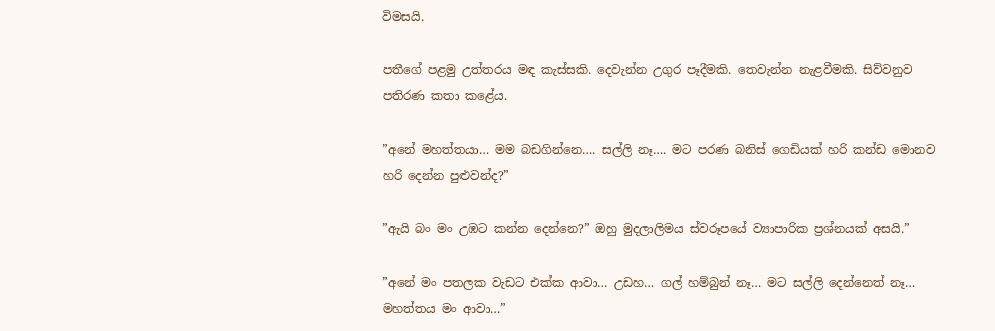විමසයි.

පතීගේ පළමු උත්තරය මඳ කැස්සකි. දෙවැන්න උගුර පෑදීමකි. තෙවැන්න නැළවීමකි. සිව්වනුව පතිරණ කතා කළේය.

”අනේ මහත්තයා… මම බඩගින්නෙ…. සල්ලි නෑ…. මට පරණ බනිස් ගෙඩියක් හරි කන්ඩ මොනව හරි දෙන්න පුළුවන්ද?”

”ඇයි බං මං උඹට කන්න දෙන්නෙ?” ඔහු මුදලාලිමය ස්වරූපයේ ව්‍යාපාරික ප්‍රශ්නයක් අසයි.”

”අනේ මං පතලක වැඩට එක්ක ආවා… උඩහ… ගල් හම්බුන් නෑ… මට සල්ලි දෙන්නෙත් නෑ… මහත්තය මං ආවා…”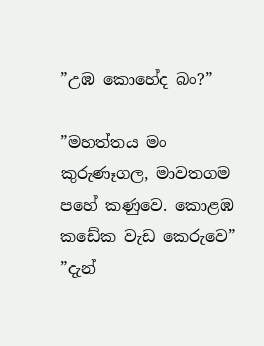”උඹ කොහේද බං?”

”මහත්තය මං කුරුණෑගල, මාවතගම පහේ කණුවෙ. කොළඹ කඩේක වැඩ කෙරුවෙ” ”දැන්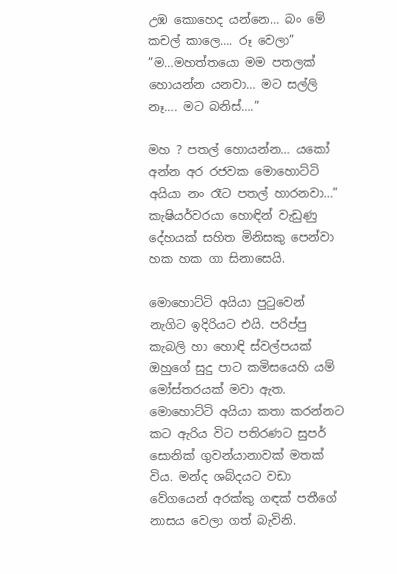උඹ කොහෙද යන්නෙ… බං මේ කචල් කාලෙ…. රූ වෙලා” ”ම…මහත්තයො මම පතලක් හොයන්න යනවා… මට සල්ලි නෑ…. මට බනිස්….”

මහ ? පතල් හොයන්න… යකෝ අන්න අර රජවක මොහොට්ටි අයියා නං රෑට පතල් හාරනවා…” කැෂියර්වරයා හොඳින් වැඩුණු දේහයක් සහිත මිනිසකු පෙන්වා හක හක ගා සිනාසෙයි.

මොහොට්ටි අයියා පුටුවෙන් නැගිට ඉදිරියට එයි. පරිප්පු කැබලි හා හොඳි ස්වල්පයක් ඔහුගේ සුදු පාට කමිසයෙහි යම් මෝස්තරයක් මවා ඇත. මොහොට්ටි අයියා කතා කරන්නට කට ඇරිය විට පතිරණට සුපර් සොනික් ගුවන්යානාවක් මතක් විය. මන්ද ශබ්දයට වඩා වේගයෙන් අරක්කු ගඳක් පතීගේ නාසය වෙලා ගත් බැවිනි.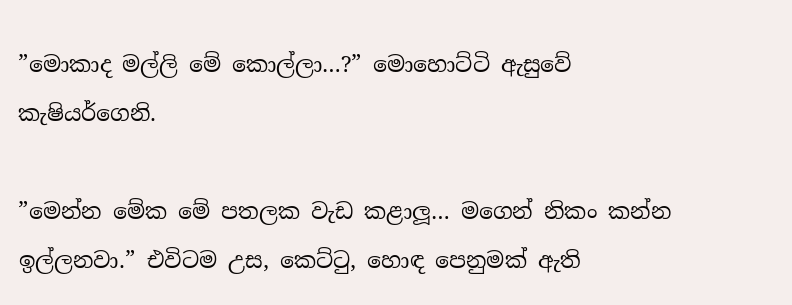”මොකාද මල්ලි මේ කොල්ලා…?” මොහොට්ටි ඇසුවේ කැෂියර්ගෙනි.

”මෙන්න මේක මේ පතලක වැඩ කළාලූ… මගෙන් නිකං කන්න ඉල්ලනවා.” එවිටම උස, කෙට්ටු, හොඳ පෙනුමක් ඇති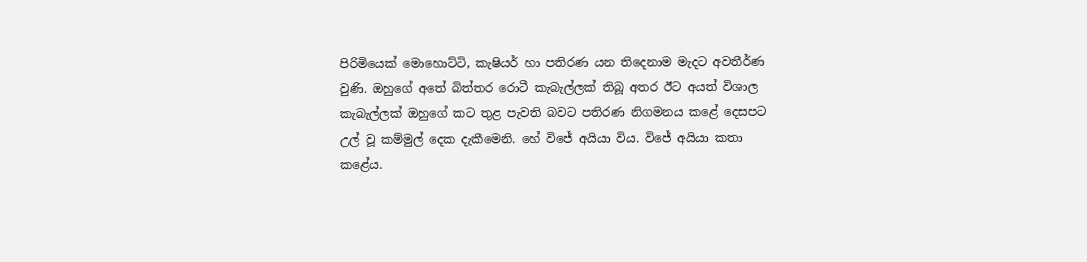පිරිමියෙක් මොහොට්ටි, කැෂියර් හා පතිරණ යන තිදෙනාම මැදට අවතීර්ණ වුණි. ඔහුගේ අතේ බිත්තර රොටී කැබැල්ලක් තිබූ අතර ඊට අයත් විශාල කැබැල්ලක් ඔහුගේ කට තුළ පැවති බවට පතිරණ නිගමනය කළේ දෙසපට උල් වූ කම්මුල් දෙක දැකීමෙනි. හේ විජේ අයියා විය. විජේ අයියා කතා කළේය.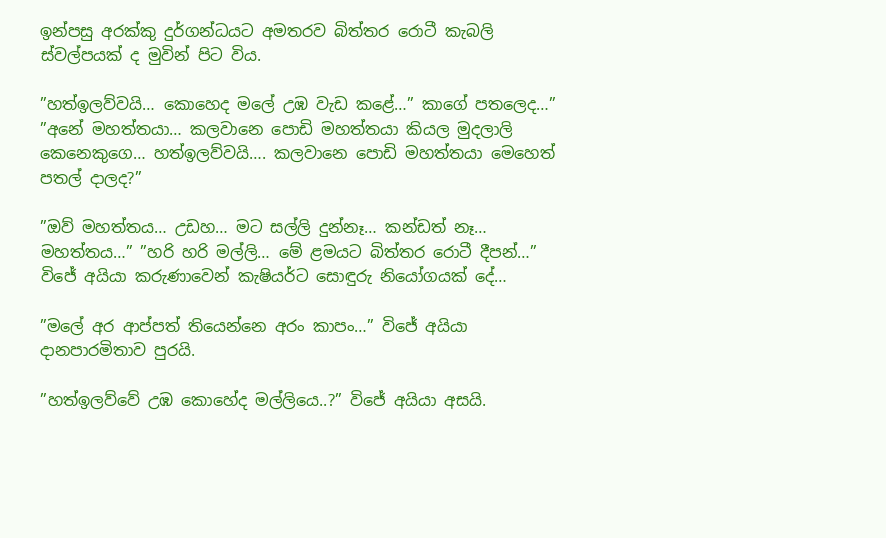ඉන්පසු අරක්කු දුර්ගන්ධයට අමතරව බිත්තර රොටී කැබලි ස්වල්පයක් ද මුවින් පිට විය.

”හත්ඉලව්වයි… කොහෙද මලේ උඹ වැඩ කළේ…” කාගේ පතලෙද…” ”අනේ මහත්තයා… කලවානෙ පොඩි මහත්තයා කියල මුදලාලි කෙනෙකුගෙ… හත්ඉලව්වයි…. කලවානෙ පොඩි මහත්තයා මෙහෙත් පතල් දාලද?”

”ඔව් මහත්තය… උඩහ… මට සල්ලි දුන්නෑ… කන්ඩත් නෑ… මහත්තය…” ”හරි හරි මල්ලි… මේ ළමයට බිත්තර රොටී දීපන්…” විජේ අයියා කරුණාවෙන් කැෂියර්ට සොඳුරු නියෝගයක් දේ…

”මලේ අර ආප්පත් තියෙන්නෙ අරං කාපං…” විජේ අයියා දානපාරමිතාව පුරයි.

”හත්ඉලව්වේ උඹ කොහේද මල්ලියෙ..?” විජේ අයියා අසයි.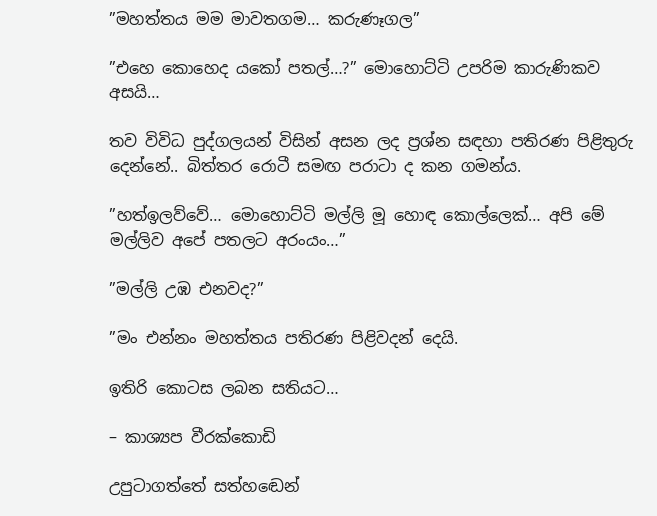”මහත්තය මම මාවතගම… කරුණෑගල”

”එහෙ කොහෙද යකෝ පතල්…?” මොහොට්ටි උපරිම කාරුණිකව අසයි…

තව විවිධ පුද්ගලයන් විසින් අසන ලද ප්‍රශ්න සඳහා පතිරණ පිළිතුරු දෙන්නේ.. බිත්තර රොටී සමඟ පරාටා ද කන ගමන්ය.

”හත්ඉලව්වේ… මොහොට්ටි මල්ලි මූ හොඳ කොල්ලෙක්… අපි මේ මල්ලිව අපේ පතලට අරංයං…”

”මල්ලි උඹ එනවද?”

”මං එන්නං මහත්තය පතිරණ පිළිවදන් දෙයි.

ඉතිරි කොටස ලබන සතියට…

– කාශ්‍යප වීරක්කොඩි

උපුටාගත්තේ සත්හඬෙන්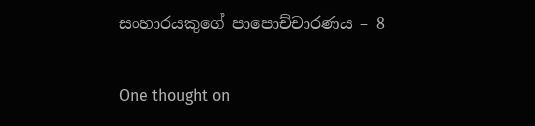සංහාරයකුගේ පාපොච්චාරණය – 8

One thought on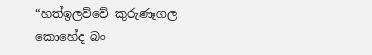“හත්ඉලව්වේ කුරුණෑගල කොහේද බං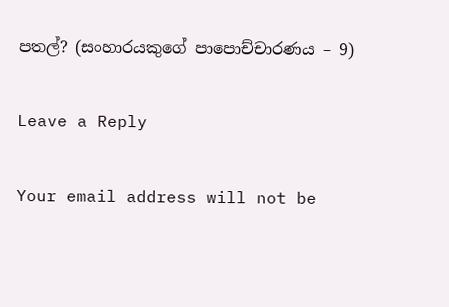පතල්? (සංහාරයකුගේ පාපොච්චාරණය – 9)

Leave a Reply

Your email address will not be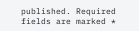published. Required fields are marked *